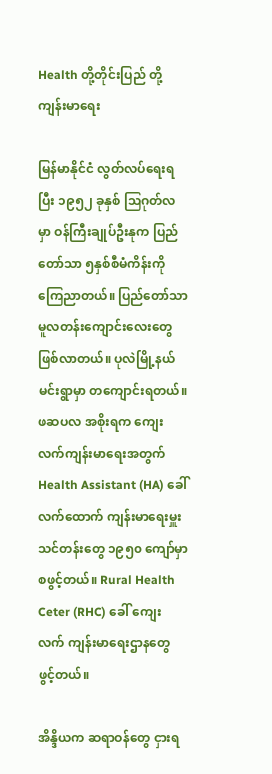Health တို့တိုင်းပြည် တို့ကျန်းမာရေး

မြန်မာနိုင်ငံ လွတ်လပ်ရေးရပြီး ၁၉၅၂ ခုနှစ် ဩဂုတ်လမှာ ဝန်ကြီးချုပ်ဦးနုက ပြည်တော်သာ ၅နှစ်စီမံကိန်းကို ကြေညာတယ်။ ပြည်တော်သာ မူလတန်းကျောင်းလေးတွေ ဖြစ်လာတယ်။ ပုလဲမြို့နယ် မင်းရွာမှာ တကျောင်းရတယ်။ ဖဆပလ အစိုးရက ကျေးလက်ကျန်းမာရေးအတွက် Health Assistant (HA) ခေါ် လက်ထောက် ကျန်းမာရေးမှူးသင်တန်းတွေ ၁၉၅၀ ကျော်မှာ စဖွင့်တယ်။ Rural Health Ceter (RHC) ခေါ် ကျေးလက် ကျန်းမာရေးဌာနတွေ ဖွင့်တယ်။

အိန္ဒိယက ဆရာဝန်တွေ ငှားရ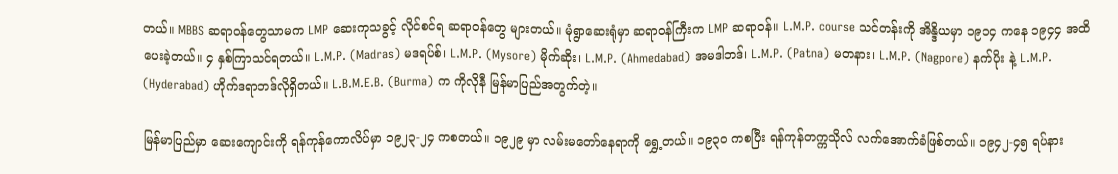တယ်။ MBBS ဆရာဝန်တွေသာမက LMP ဆေးကုသခွင့် လိုင်စင်ရ ဆရာဝန်တွေ များတယ်။ မုံရွာဆေးရုံမှာ ဆရာဝန်ကြီးက LMP ဆရာဝန်။ L.M.P. course သင်တန်းကို အိန္ဒိယမှာ ၁၉၁၄ ကနေ ၁၉၄၄ အထိပေးခဲ့တယ်။ ၄ နှစ်ကြာသင်ရတယ်။ L.M.P. (Madras) မဒရပ်စ်၊ L.M.P. (Mysore) မိုက်ဆိုး၊ L.M.P. (Ahmedabad) အမဒါဘဒ်၊ L.M.P. (Patna) မတနား၊ L.M.P. (Nagpore) နက်ပိုး နဲ့ L.M.P. (Hyderabad) ဟိုက်ဒရာဘဒ်လိုရှိတယ်။ L.B.M.E.B. (Burma) က ကိုလိုနီ မြန်မာပြည်အတွက်တဲ့။

မြန်မာပြည်မှာ ဆေးကျောင်းကို ရန်ကုန်ကောလိပ်မှာ ၁၉၂၃-၂၄ ကစတယ်။ ၁၉၂၉ မှာ လမ်းမတော်နေရာကို ရွှေ့တယ်။ ၁၉၃၀ ကစပြီး ရန်ကုန်တက္ကသိုလ် လက်အောက်ခံဖြစ်တယ်။ ၁၉၄၂-၄၅ ရပ်နား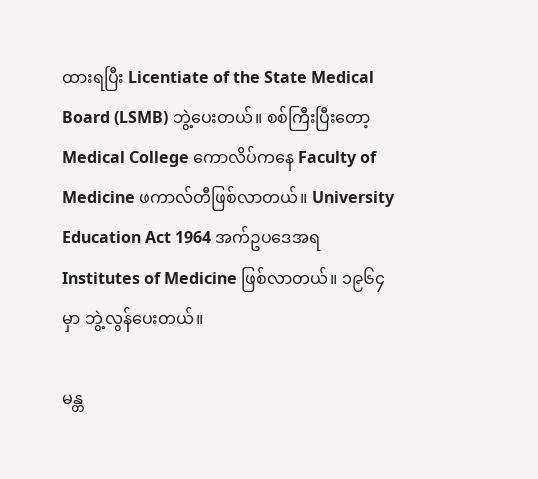ထားရပြီး Licentiate of the State Medical Board (LSMB) ဘွဲ့ပေးတယ်။ စစ်ကြီးပြီးတော့ Medical College ကောလိပ်ကနေ Faculty of Medicine ဖကာလ်တီဖြစ်လာတယ်။ University Education Act 1964 အက်ဥပဒေအရ Institutes of Medicine ဖြစ်လာတယ်။ ၁၉၆၄ မှာ ဘွဲ့လွန်ပေးတယ်။

မန္တ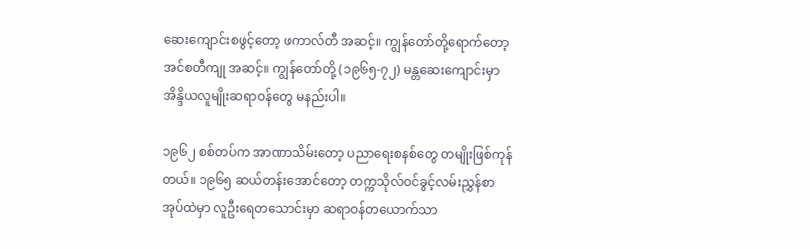ဆေးကျောင်းစဖွင့်တော့ ဖကာလ်တီ အဆင့်။ ကျွန်တော်တို့ရောက်တော့ အင်စတီကျု အဆင့်။ ကျွန်တော်တို့ (၁၉၆၅-၇၂) မန္တဆေးကျောင်းမှာ အိန္ဒိယလူမျိုးဆရာဝန်တွေ မနည်းပါ။

၁၉၆၂ စစ်တပ်က အာဏာသိမ်းတော့ ပညာရေးစနစ်တွေ တမျိုးဖြစ်ကုန်တယ်။ ၁၉၆၅ ဆယ်တန်းအောင်တော့ တက္ကသိုလ်ဝင်ခွင့်လမ်းညွှန်စာအုပ်ထဲမှာ လူဦးရေတသောင်းမှာ ဆရာဝန်တယောက်သာ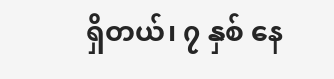ရှိတယ်၊ ၇ နှစ် နေ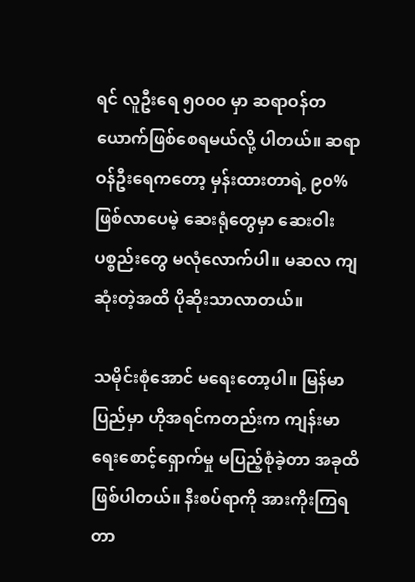ရင် လူဦးရေ ၅၀၀၀ မှာ ဆရာဝန်တယောက်ဖြစ်စေရမယ်လို့ ပါတယ်။ ဆရာဝန်ဦးရေကတော့ မှန်းထားတာရဲ့ ၉၀% ဖြစ်လာပေမဲ့ ဆေးရုံတွေမှာ ဆေးဝါးပစ္စည်းတွေ မလုံလောက်ပါ။ မဆလ ကျဆုံးတဲ့အထိ ပိုဆိုးသာလာတယ်။

သမိုင်းစုံအောင် မရေးတော့ပါ။ မြန်မာပြည်မှာ ဟိုအရင်ကတည်းက ကျန်းမာရေးစောင့်ရှောက်မှု မပြည့်စုံခဲ့တာ အခုထိ ဖြစ်ပါတယ်။ နီးစပ်ရာကို အားကိုးကြရတာ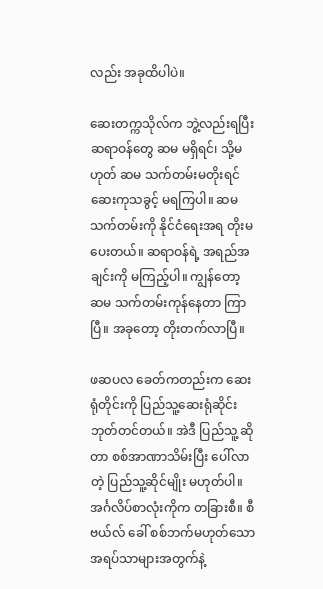လည်း အခုထိပါပဲ။

ဆေးတက္ကသိုလ်က ဘွဲ့လည်းရပြီး ဆရာဝန်တွေ ဆမ မရှိရင်၊ သို့မဟုတ် ဆမ သက်တမ်းမတိုးရင် ဆေးကုသခွင့် မရကြပါ။ ဆမ သက်တမ်းကို နိုင်ငံရေးအရ တိုးမပေးတယ်။ ဆရာဝန်ရဲ့ အရည်အချင်းကို မကြည့်ပါ။ ကျွန်တော့ ဆမ သက်တမ်းကုန်နေတာ ကြာပြီ။ အခုတော့ တိုးတက်လာပြီ။

ဖဆပလ ခေတ်ကတည်းက ဆေးရုံတိုင်းကို ပြည်သူ့ဆေးရုံဆိုင်းဘုတ်တင်တယ်။ အဲဒီ ပြည်သူ့ ဆိုတာ စစ်အာဏာသိမ်းပြီး ပေါ်လာတဲ့ ပြည်သူ့ဆိုင်မျိုး မဟုတ်ပါ။ အင်္ဂလိပ်စာလုံးကိုက တခြားစီ။ စီဗယ်လ် ခေါ် စစ်ဘက်မဟုတ်သော အရပ်သာများအတွက်နဲ့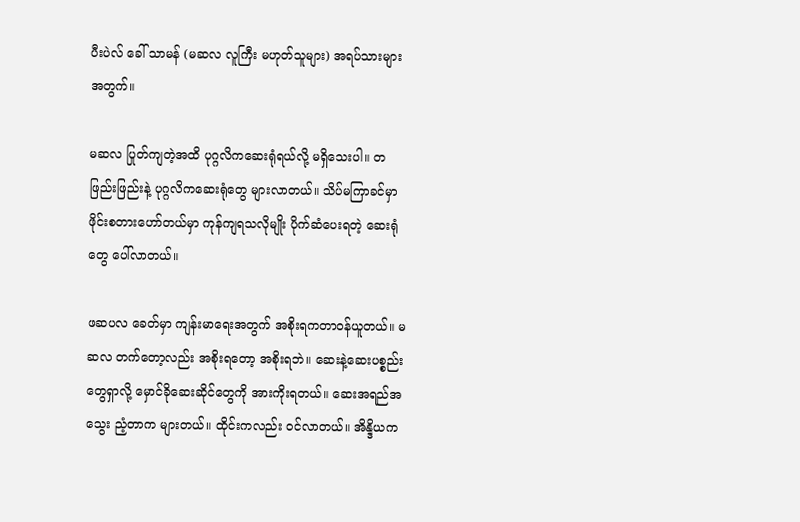ပီးပဲလ် ခေါ် သာမန် (မဆလ လူကြီး မဟုတ်သူများ) အရပ်သားများအတွက်။

မဆလ ပြုတ်ကျတဲ့အထိ ပုဂ္ဂလိကဆေးရုံရယ်လို့ မရှိသေးပါ။ တဖြည်းဖြည်းနဲ့ ပုဂ္ဂလိကဆေးရုံတွေ များလာတယ်။ သိပ်မကြာခင်မှာ ဖိုင်းစတားဟော်တယ်မှာ ကုန်ကျရသလိုမျိုး ပိုက်ဆံပေးရတဲ့ ဆေးရုံတွေ ပေါ်လာတယ်။

ဖဆပလ ခေတ်မှာ ကျန်းမာရေးအတွက် အစိုးရကတာဝန်ယူတယ်။ မဆလ တက်တော့လည်း အစိုးရတော့ အစိုးရဘဲ။ ဆေးနဲ့ဆေးပစ္စည်းတွေရှာလို့ မှောင်ခိုဆေးဆိုင်တွေကို အားကိုးရတယ်။ ဆေးအရည်အသွေး ညံ့တာက များတယ်။ ထိုင်းကလည်း ဝင်လာတယ်။ အိန္ဒိယက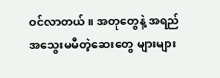ဝင်လာတယ်။ အတုတွေနဲ့ အရည်အသွေးမမီတဲ့ဆေးတွေ များများ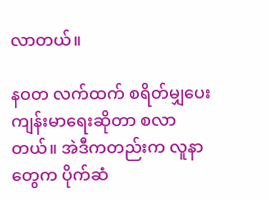လာတယ်။

နဝတ လက်ထက် စရိတ်မျှပေး ကျန်းမာရေးဆိုတာ စလာတယ်။ အဲဒီကတည်းက လူနာတွေက ပိုက်ဆံ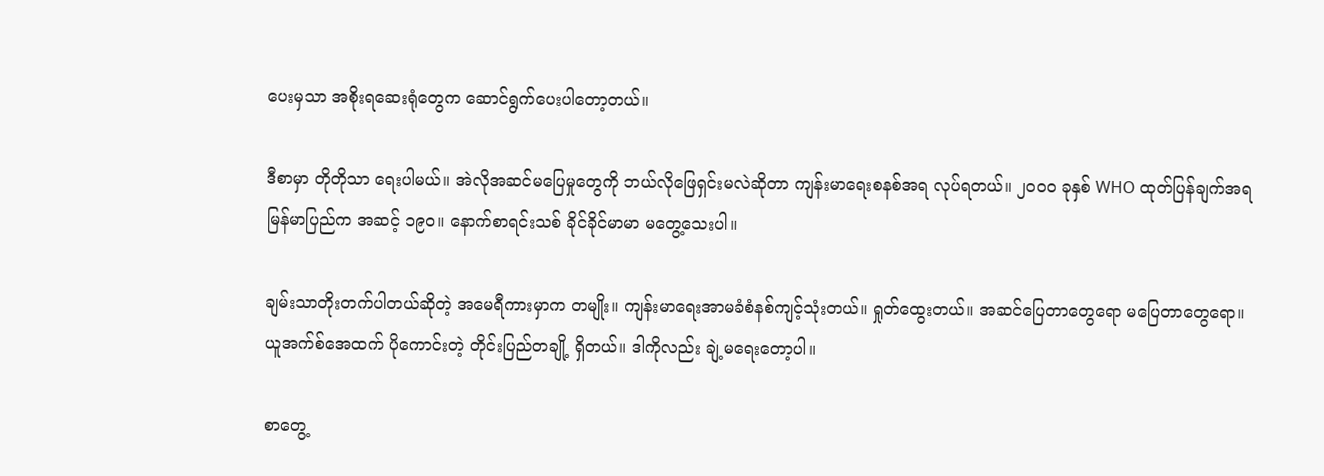ပေးမှသာ အစိုးရဆေးရုံတွေက ဆောင်ရွက်ပေးပါတော့တယ်။

ဒီစာမှာ တိုတိုသာ ရေးပါမယ်။ အဲလိုအဆင်မပြေမှုတွေကို ဘယ်လိုဖြေရှင်းမလဲဆိုတာ ကျန်းမာရေးစနစ်အရ လုပ်ရတယ်။ ၂၀၀၀ ခုနှစ် WHO ထုတ်ပြန်ချက်အရ မြန်မာပြည်က အဆင့် ၁၉၀။ နောက်စာရင်းသစ် ခိုင်ခိုင်မာမာ မတွေ့သေးပါ။

ချမ်းသာတိုးတက်ပါတယ်ဆိုတဲ့ အမေရီကားမှာက တမျိုး။ ကျန်းမာရေးအာမခံစံနစ်ကျင့်သုံးတယ်။ ရှုတ်ထွေးတယ်။ အဆင်ပြေတာတွေရော မပြေတာတွေရော။ ယူအက်စ်အေထက် ပိုကောင်းတဲ့ တိုင်းပြည်တချို့ ရှိတယ်။ ဒါကိုလည်း ချဲ့မရေးတော့ပါ။

စာတွေ့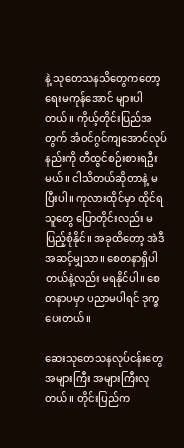နဲ့ သုတေသနသိတွေကတော့ ရေးမကုန်အောင် များပါတယ်။ ကိုယ့်တိုင်းပြည်အတွက် အံဝင်ဂွင်ကျအောင်လုပ်နည်းကို တီထွင်စဉ်းစားရဦးမယ်။ ငါသိတယ်ဆိုတာနဲ့ မပြီးပါ။ ကုလားထိုင်မှာ ထိုင်ရသူတွေ ပြောတိုင်းလည်း မပြည့်စုံနိုင်။ အခုထိတော့ အဲဒီအဆင့်မျှသာ။ စေတနာရှိပါတယ်နဲ့လည်း မရနိုင်ပါ။ စေတနာပမှာ ပညာမပါရင် ဒုက္ခပေးတယ်။

ဆေးသုတေသနလုပ်ငန်းတွေ အများကြီး အများကြီးလုတယ်။ တိုင်းပြည်က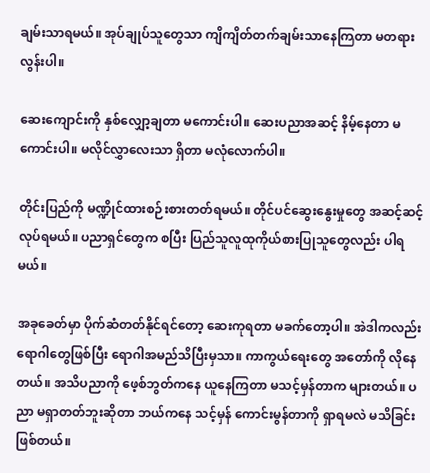ချမ်းသာရမယ်။ အုပ်ချုပ်သူတွေသာ ကျိကျိတ်တက်ချမ်းသာနေကြတာ မတရားလွန်းပါ။

ဆေးကျောင်းကို နှစ်လျှော့ချတာ မကောင်းပါ။ ဆေးပညာအဆင့် နိမ့်နေတာ မကောင်းပါ။ မလိုင်လွှာလေးသာ ရှိတာ မလုံလောက်ပါ။

တိုင်းပြည်ကို မဏ္ဍိုင်ထားစဉ်းစားတတ်ရမယ်။ တိုင်ပင်ဆွေးနွေးမှုတွေ အဆင့်ဆင့်လုပ်ရမယ်။ ပညာရှင်တွေက စပြီး ပြည်သူလူထုကိုယ်စားပြုသူတွေလည်း ပါရမယ်။

အခုခေတ်မှာ ပိုက်ဆံတတ်နိုင်ရင်တော့ ဆေးကုရတာ မခက်တော့ပါ။ အဲဒါကလည်း ရောဂါတွေဖြစ်ပြီး ရောဂါအမည်သိပြီးမှသာ။ ကာကွယ်ရေးတွေ အတော်ကို လိုနေတယ်။ အသိပညာကို ဖေ့စ်ဘွတ်ကနေ ယူနေကြတာ မသင့်မှန်တာက များတယ်။ ပညာ မရှာတတ်ဘူးဆိုတာ ဘယ်ကနေ သင့်မှန် ကောင်းမွန်တာကို ရှာရမလဲ မသိခြင်းဖြစ်တယ်။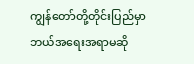ကျွန်တော်တို့တိုင်းပြည်မှာ ဘယ်အရေးအရာမဆို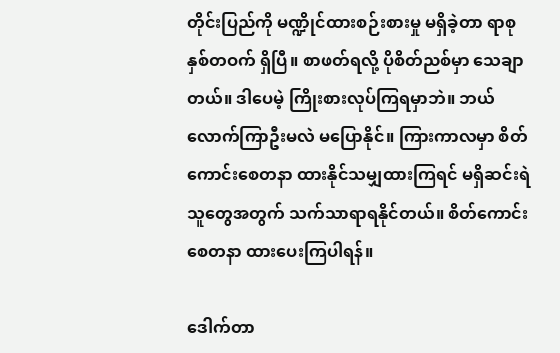တိုင်းပြည်ကို မဏ္ဍိုင်ထားစဉ်းစားမှု မရှိခဲ့တာ ရာစုနှစ်တဝက် ရှိပြီ။ စာဖတ်ရလို့ ပိုစိတ်ညစ်မှာ သေချာတယ်။ ဒါပေမဲ့ ကြိုးစားလုပ်ကြရမှာဘဲ။ ဘယ်လောက်ကြာဦးမလဲ မပြောနိုင်။ ကြားကာလမှာ စိတ်ကောင်းစေတနာ ထားနိုင်သမျှထားကြရင် မရှိဆင်းရဲသူတွေအတွက် သက်သာရာရနိုင်တယ်။ စိတ်ကောင်းစေတနာ ထားပေးကြပါရန်။

ဒေါက်တာ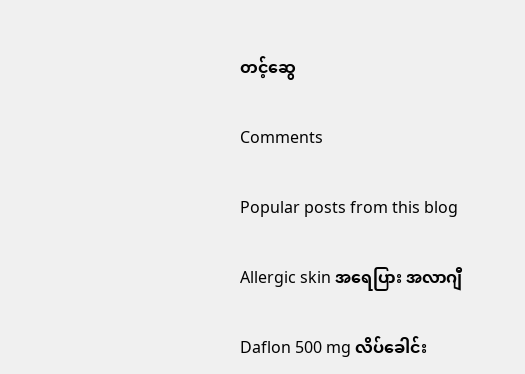တင့်ဆွေ

Comments

Popular posts from this blog

Allergic skin အရေပြား အလာဂျီ

Daflon 500 mg လိပ်ခေါင်း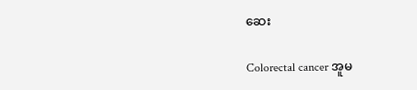ဆေး

Colorectal cancer အူမ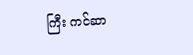ကြီး ကင်ဆာ